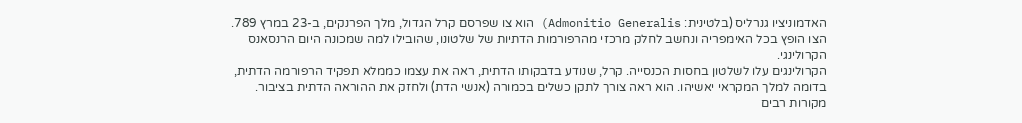האדמוניציו גנרליס (בלטינית: Admonitio Generalis) הוא צו שפרסם קרל הגדול, מלך הפרנקים, ב-23 במרץ 789. הצו הופץ בכל האימפריה ונחשב לחלק מרכזי מהרפורמות הדתיות של שלטונו, שהובילו למה שמכונה היום הרנסאנס הקרולינגי.
הקרולינגים עלו לשלטון בחסות הכנסייה. קרל, שנודע בדבקותו הדתית, ראה את עצמו כממלא תפקיד הרפורמה הדתית, בדומה למלך המקראי יאשיהו. הוא ראה צורך לתקן כשלים בכמורה (אנשי הדת) ולחזק את ההוראה הדתית בציבור.
מקורות רבים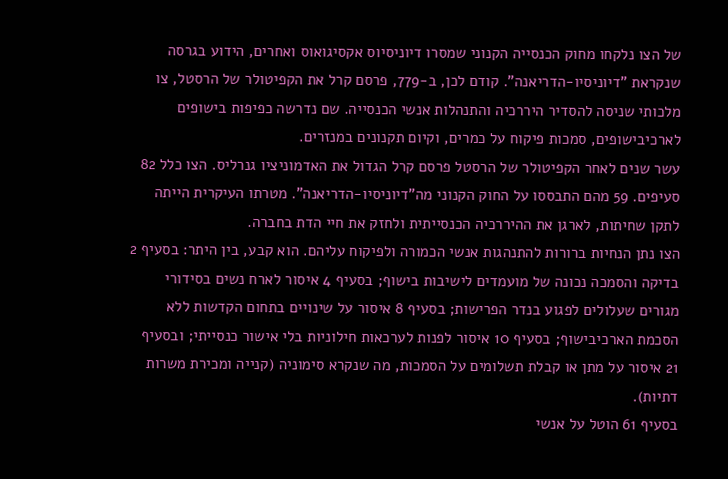של הצו נלקחו מחוק הכנסייה הקנוני שמסרו דיוניסיוס אקסיגואוס ואחרים, הידוע בגרסה שנקראת "דיוניסיו-הדריאנה". קודם לכן, ב-779, פרסם קרל את הקפיטולר של הרסטל, צו מלכותי שניסה להסדיר היררכיה והתנהלות אנשי הכנסייה. שם נדרשה כפיפות בישופים לארכיבישופים, סמכות פיקוח על כמרים, וקיום תקנונים במנזרים.
עשר שנים לאחר הקפיטולר של הרסטל פרסם קרל הגדול את האדמוניציו גנרליס. הצו כלל 82 סעיפים. 59 מהם התבססו על החוק הקנוני מה"דיוניסיו-הדריאנה". מטרתו העיקרית הייתה לתקן שחיתות, לארגן את ההיררכיה הכנסייתית ולחזק את חיי הדת בחברה.
הצו נתן הנחיות ברורות להתנהגות אנשי הכמורה ולפיקוח עליהם. הוא קבע, בין היתר: בסעיף 2 בדיקה והסמכה נכונה של מועמדים לישיבות בישוף; בסעיף 4 איסור לארח נשים בסידורי מגורים שעלולים לפגוע בנדר הפרישות; בסעיף 8 איסור על שינויים בתחום הקדשות ללא הסכמת הארכיבישוף; בסעיף 10 איסור לפנות לערכאות חילוניות בלי אישור כנסייתי; ובסעיף 21 איסור על מתן או קבלת תשלומים על הסמכות, מה שנקרא סימוניה (קנייה ומכירת משרות דתיות).
בסעיף 61 הוטל על אנשי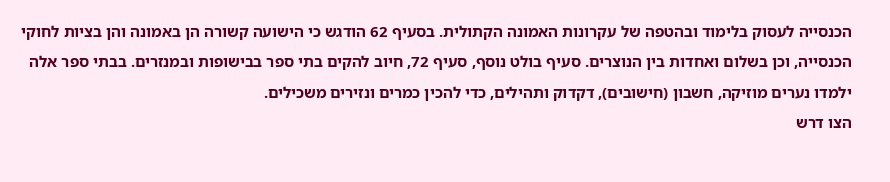הכנסייה לעסוק בלימוד ובהטפה של עקרונות האמונה הקתולית. בסעיף 62 הודגש כי הישועה קשורה הן באמונה והן בציות לחוקי הכנסייה, וכן בשלום ואחדות בין הנוצרים. סעיף בולט נוסף, סעיף 72, חיוב להקים בתי ספר בבישופות ובמנזרים. בבתי ספר אלה ילמדו נערים מוזיקה, חשבון (חישובים), דקדוק ותהילים, כדי להכין כמרים ונזירים משכילים.
הצו דרש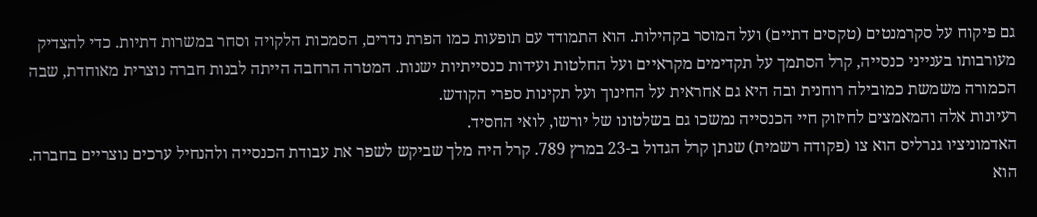גם פיקוח על סקרמנטים (טקסים דתיים) ועל המוסר בקהילות. הוא התמודד עם תופעות כמו הפרת נדרים, הסמכות הלקויה וסחר במשרות דתיות. כדי להצדיק מעורבותו בענייני כנסייה, קרל הסתמך על תקדימים מקראיים ועל החלטות ועידות כנסייתיות ישנות. המטרה הרחבה הייתה לבנות חברה נוצרית מאוחדת, שבה הכמורה משמשת כמובילה רוחנית ובה היא גם אחראית על החינוך ועל תקינות ספרי הקודש.
רעיונות אלה והמאמצים לחיזוק חיי הכנסייה נמשכו גם בשלטונו של יורשו, לואי החסיד.
האדמוניציו גנרליס הוא צו (פקודה רשמית) שנתן קרל הגדול ב-23 במרץ 789. קרל היה מלך שביקש לשפר את עבודת הכנסייה ולהנחיל ערכים נוצריים בחברה.
הוא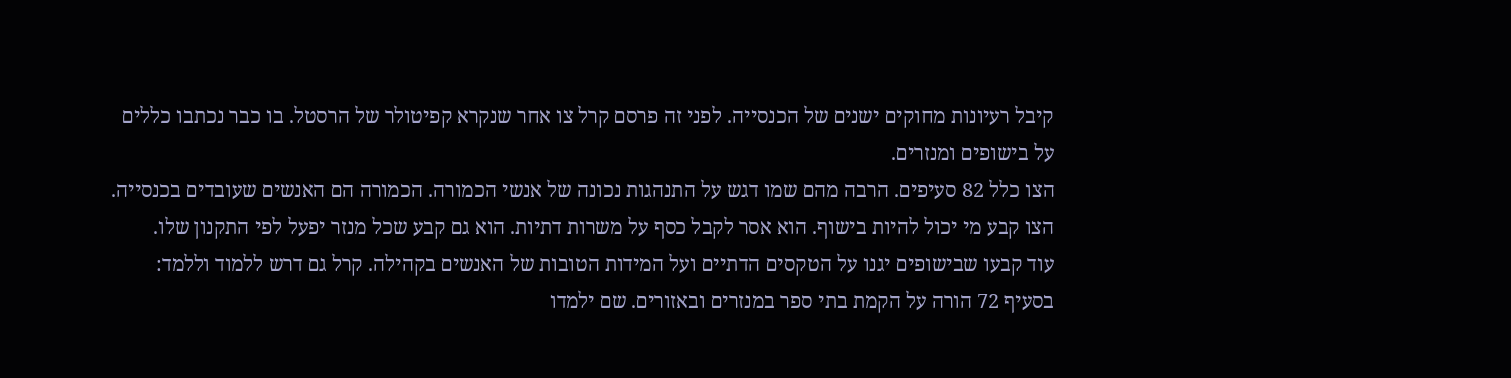קיבל רעיונות מחוקים ישנים של הכנסייה. לפני זה פרסם קרל צו אחר שנקרא קפיטולר של הרסטל. בו כבר נכתבו כללים על בישופים ומנזרים.
הצו כלל 82 סעיפים. הרבה מהם שמו דגש על התנהגות נכונה של אנשי הכמורה. הכמורה הם האנשים שעובדים בכנסייה.
הצו קבע מי יכול להיות בישוף. הוא אסר לקבל כסף על משרות דתיות. הוא גם קבע שכל מנזר יפעל לפי התקנון שלו.
עוד קבעו שבישופים יגנו על הטקסים הדתיים ועל המידות הטובות של האנשים בקהילה. קרל גם דרש ללמוד וללמד: בסעיף 72 הורה על הקמת בתי ספר במנזרים ובאזורים. שם ילמדו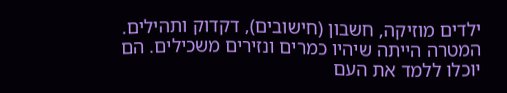ילדים מוזיקה, חשבון (חישובים), דקדוק ותהילים.
המטרה הייתה שיהיו כמרים ונזירים משכילים. הם יוכלו ללמד את העם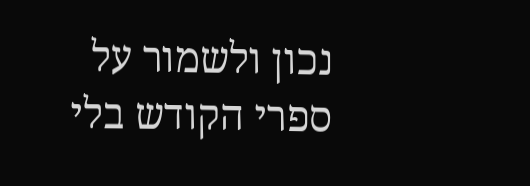נכון ולשמור על ספרי הקודש בלי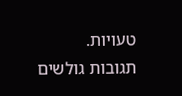טעויות.
תגובות גולשים